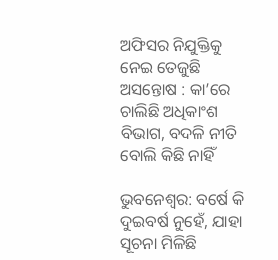ଅଫିସର ନିଯୁକ୍ତିକୁ ନେଇ ତେଜୁଛି ଅସନ୍ତୋଷ : କା’ରେ ଚାଲିଛି ଅଧିକାଂଶ ବିଭାଗ, ବଦଳି ନୀତି ବୋଲି କିଛି ନାହିଁ

ଭୁବନେଶ୍ୱର: ବର୍ଷେ କି ଦୁଇବର୍ଷ ନୁହେଁ, ଯାହା ସୂଚନା ମିଳିଛି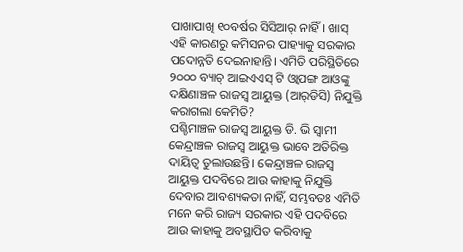ପାଖାପାଖି ୧୦ବର୍ଷର ସିସିଆର୍‌ ନାହିଁ। ଖାସ୍‌ ଏହି କାରଣରୁ କମିସନର ପାହ୍ୟାକୁ ସରକାର ପଦୋନ୍ନତି ଦେଇନାହାନ୍ତି। ଏମିତି ପରିସ୍ଥିତିରେ ୨୦୦୦ ବ୍ୟାଚ୍‌ ଆଇଏଏସ୍‌ ଟି ଓ୍ଵାପଙ୍ଗ ଆଓଙ୍କୁ ଦକ୍ଷିଣାଞ୍ଚଳ ରାଜସ୍ୱ ଆୟୁକ୍ତ (ଆର୍‌ଡିସି) ନିଯୁକ୍ତି କରାଗଲା କେମିତି?
ପଶ୍ଚିମାଞ୍ଚଳ ରାଜସ୍ୱ ଆୟୁକ୍ତ ଡି. ଭି ସ୍ୱାମୀ କେନ୍ଦ୍ରାଞ୍ଚଳ ରାଜସ୍ୱ ଆୟୁକ୍ତ ଭାବେ ଅତିରିକ୍ତ ଦାୟିତ୍ୱ ତୁଲାଉଛନ୍ତି। କେନ୍ଦ୍ରାଞ୍ଚଳ ରାଜସ୍ୱ ଆୟୁକ୍ତ ପଦବିରେ ଆଉ କାହାକୁ ନିଯୁକ୍ତି ଦେବାର ଆବଶ୍ୟକତା ନାହିଁ, ସମ୍ଭବତଃ ଏମିତି ମନେ କରି ରାଜ୍ୟ ସରକାର ଏହି ପଦବିରେ ଆଉ କାହାକୁ ଅବସ୍ଥାପିତ କରିବାକୁ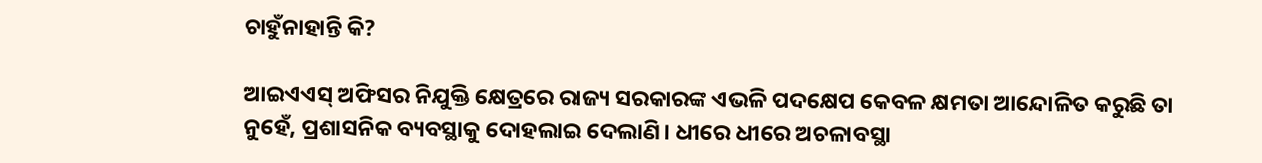ଚାହୁଁନାହାନ୍ତି କି?

ଆଇଏଏସ୍‌ ଅଫିସର ନିଯୁକ୍ତି କ୍ଷେତ୍ରରେ ରାଜ୍ୟ ସରକାରଙ୍କ ଏଭଳି ପଦକ୍ଷେପ କେବଳ କ୍ଷମତା ଆନ୍ଦୋଳିତ କରୁଛି ତା ନୁହେଁ, ପ୍ରଶାସନିକ ବ୍ୟବସ୍ଥାକୁ ଦୋହଲାଇ ଦେଲାଣି। ଧୀରେ ଧୀରେ ଅଚଳାବସ୍ଥା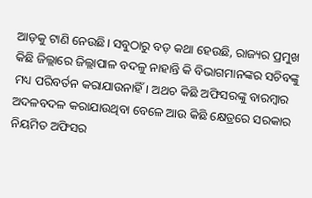ଆଡ଼କୁ ଟାଣି ନେଉଛି। ସବୁଠାରୁ ବଡ଼ କଥା ହେଉଛି, ରାଜ୍ୟର ପ୍ରମୁଖ କିଛି ଜିଲ୍ଲାରେ ଜିଲ୍ଲାପାଳ ବଦଳୁ ନାହାନ୍ତି କି ବିଭାଗମାନଙ୍କର ସଚିବଙ୍କୁ ମଧ୍ୟ ପରିବର୍ତନ କରାଯାଉନାହିଁ। ଅଥଚ କିଛି ଅଫିସରଙ୍କୁ ବାରମ୍ବାର ଅଦଳବଦଳ କରାଯାଉଥିବା ବେଳେ ଆଉ କିଛି କ୍ଷେତ୍ରରେ ସରକାର ନିୟମିତ ଅଫିସର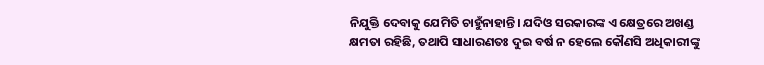ନିଯୁକ୍ତି ଦେବାକୁ ଯେମିତି ଚାହୁଁନାହାନ୍ତି। ଯଦିଓ ସରକାରଙ୍କ ଏ କ୍ଷେତ୍ରରେ ଅଖଣ୍ଡ କ୍ଷମତା ରହିଛି, ତଥାପି ସାଧାରଣତଃ ଦୁଇ ବର୍ଷ ନ ହେଲେ କୌଣସି ଅଧିକାରୀଙ୍କୁ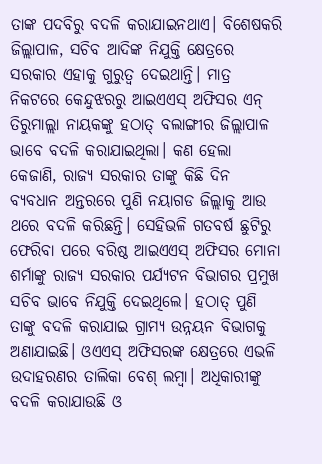ତାଙ୍କ ପଦବିରୁ ବଦଳି କରାଯାଇନଥାଏ। ବିଶେଷକରି ଜିଲ୍ଲାପାଳ, ସଚିବ ଆଦିଙ୍କ ନିଯୁକ୍ତି କ୍ଷେତ୍ରରେ ସରକାର ଏହାକୁ ଗୁରୁତ୍ୱ ଦେଇଥାନ୍ତି। ମାତ୍ର ନିକଟରେ କେନ୍ଦୁଝରରୁ ଆଇଏଏସ୍‌ ଅଫିସର ଏନ୍‌ ତିରୁମାଲ୍ଲା ନାୟକଙ୍କୁ ହଠାତ୍‌ ବଲାଙ୍ଗୀର ଜିଲ୍ଲାପାଳ ଭାବେ ବଦଳି କରାଯାଇଥିଲା। କଣ ହେଲା କେଜାଣି, ରାଜ୍ୟ ସରକାର ତାଙ୍କୁ କିଛି ଦିନ ବ୍ୟବଧାନ ଅନ୍ତରରେ ପୁଣି ନୟାଗଡ ଜିଲ୍ଲାକୁ ଆଉ ଥରେ ବଦଳି କରିଛନ୍ତି। ସେହିଭଳି ଗତବର୍ଷ ଛୁଟିରୁ ଫେରିବା ପରେ ବରିଷ୍ଠ ଆଇଏଏସ୍‌ ଅଫିସର ମୋନା ଶର୍ମାଙ୍କୁ ରାଜ୍ୟ ସରକାର ପର୍ଯ୍ୟଟନ ବିଭାଗର ପ୍ରମୁଖ ସଚିବ ଭାବେ ନିଯୁକ୍ତି ଦେଇଥିଲେ। ହଠାତ୍‌ ପୁଣି ତାଙ୍କୁ ବଦଳି କରାଯାଇ ଗ୍ରାମ୍ୟ ଉନ୍ନୟନ ବିଭାଗକୁ ଅଣାଯାଇଛି। ଓଏଏସ୍‌ ଅଫିସରଙ୍କ କ୍ଷେତ୍ରରେ ଏଭଳି ଉଦାହରଣର ତାଲିକା ବେଶ୍‌ ଲମ୍ବା। ଅଧିକାରୀଙ୍କୁ ବଦଳି କରାଯାଉଛି ଓ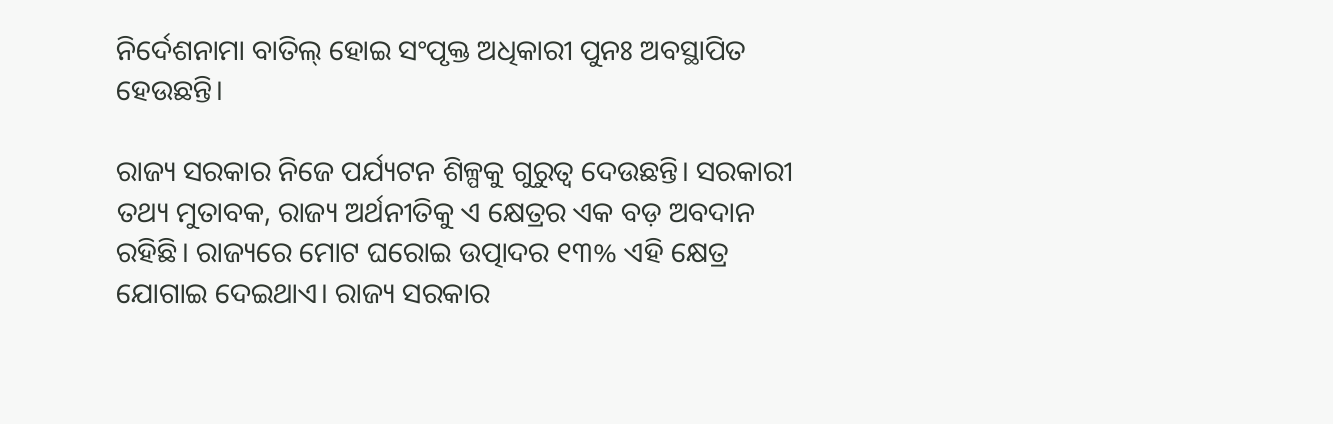ନିର୍ଦେଶନାମା ବାତିଲ୍‌ ହୋଇ ସଂପୃକ୍ତ ଅଧିକାରୀ ପୁନଃ ଅବସ୍ଥାପିତ ହେଉଛନ୍ତି।

ରାଜ୍ୟ ସରକାର ନିଜେ ପର୍ଯ୍ୟଟନ ଶିଳ୍ପକୁ ଗୁରୁତ୍ୱ ଦେଉଛନ୍ତି। ସରକାରୀ ତଥ୍ୟ ମୁତାବକ, ରାଜ୍ୟ ଅର୍ଥନୀତିକୁ ଏ କ୍ଷେତ୍ରର ଏକ ବଡ଼ ଅବଦାନ ରହିଛି। ରାଜ୍ୟରେ ମୋଟ ଘରୋଇ ଉତ୍ପାଦର ୧୩% ଏହି କ୍ଷେତ୍ର ଯୋଗାଇ ଦେଇଥାଏ। ରାଜ୍ୟ ସରକାର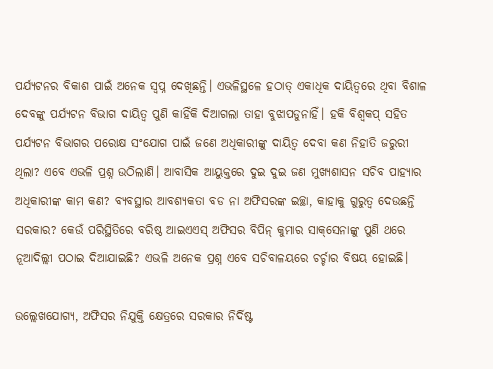ପର୍ଯ୍ୟଟନର ବିକାଶ ପାଇଁ ଅନେକ ସ୍ୱପ୍ନ ଦେଖିଛନ୍ତି। ଏଭଳିସ୍ଥଳେ ହଠାତ୍‌ ଏକାଧିକ ଦାୟିତ୍ୱରେ ଥିବା ବିଶାଳ ଦେବଙ୍କୁ ପର୍ଯ୍ୟଟନ ବିଭାଗ ଦାୟିତ୍ୱ ପୁଣି କାହିଁକି ଦିଆଗଲା ତାହା ବୁଝାପଡୁନାହିଁ। ହକି ବିଶ୍ୱକପ୍‌ ସହିତ ପର୍ଯ୍ୟଟନ ବିଭାଗର ପରୋକ୍ଷ ସଂଯୋଗ ପାଇଁ ଜଣେ ଅଧିକାରୀଙ୍କୁ ଦାୟିତ୍ୱ ଦେବା କଣ ନିହାତି ଜରୁରୀ ଥିଲା? ଏବେ ଏଭଳି ପ୍ରଶ୍ନ ଉଠିଲାଣି। ଆବାସିକ ଆୟୁକ୍ତରେ ଦୁଇ ଦୁଇ ଜଣ ମୁଖ୍ୟଶାସନ ସଚିବ ପାହ୍ୟାର ଅଧିକାରୀଙ୍କ କାମ କଣ? ବ୍ୟବସ୍ଥାର ଆବଶ୍ୟକତା ବଡ ନା ଅଫିସରଙ୍କ ଇଚ୍ଛା, କାହାକୁ ଗୁରୁତ୍ୱ ଦେଉଛନ୍ତି ସରକାର? କେଉଁ ପରିସ୍ଥିତିରେ ବରିଷ୍ଠ ଆଇଏଏସ୍‌ ଅଫିସର ବିପିନ୍‌ କୁମାର ସାକ୍‌ସେନାଙ୍କୁ ପୁଣି ଥରେ ନୂଆଦିଲ୍ଲୀ ପଠାଇ ଦିଆଯାଇଛି? ଏଭଳି ଅନେକ ପ୍ରଶ୍ନ ଏବେ ସଚିବାଳୟରେ ଚର୍ଚ୍ଚାର ବିଷୟ ହୋଇଛି।

ଉଲ୍ଲେଖଯୋଗ୍ୟ, ଅଫିସର ନିଯୁକ୍ତି କ୍ଷେତ୍ରରେ ସରକାର ନିର୍ଦିଷ୍ଟ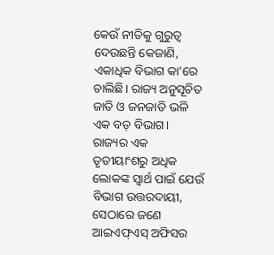କେଉଁ ନୀତିକୁ ଗୁରୁତ୍ୱ ଦେଉଛନ୍ତି କେଜାଣି, ଏକାଧିକ ବିଭାଗ କା’ରେ ଚାଲିଛି। ରାଜ୍ୟ ଅନୁସୂଚିତ ଜାତି ଓ ଜନଜାତି ଭଳି ଏକ ବଡ଼ ବିଭାଗ। ରାଜ୍ୟର ଏକ ତୃତୀୟାଂଶରୁ ଅଧିକ ଲୋକଙ୍କ ସ୍ୱାର୍ଥ ପାଇଁ ଯେଉଁ ବିଭାଗ ଉତ୍ତରଦାୟୀ, ସେଠାରେ ଜଣେ ଆଇଏଫ୍‌ଏସ୍‌ ଅଫିସର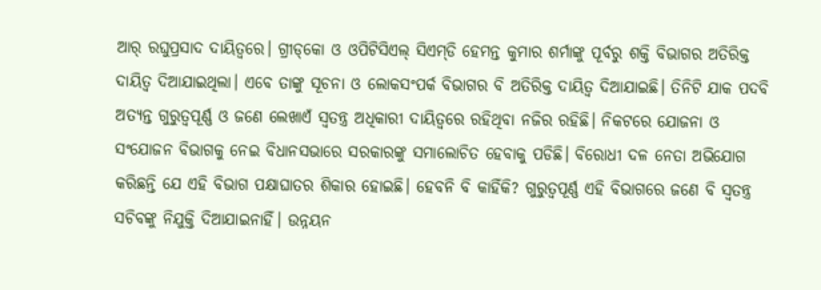ଆର୍‌ ରଘୁପ୍ରସାଦ ଦାୟିତ୍ୱରେ। ଗ୍ରୀଡ୍‌କୋ ଓ ଓପିଟିସିଏଲ୍‌ ସିଏମ୍‌ଡି ହେମନ୍ତ କୁମାର ଶର୍ମାଙ୍କୁ ପୂର୍ବରୁ ଶକ୍ତି ବିଭାଗର ଅତିରିକ୍ତ ଦାୟିତ୍ୱ ଦିଆଯାଇଥିଲା। ଏବେ ତାଙ୍କୁ ସୂଚନା ଓ ଲୋକସଂପର୍କ ବିଭାଗର ବି ଅତିରିକ୍ତ ଦାୟିତ୍ୱ ଦିଆଯାଇଛି। ତିନିଟି ଯାକ ପଦବି ଅତ୍ୟନ୍ତ ଗୁରୁତ୍ୱପୂର୍ଣ୍ଣ ଓ ଜଣେ ଲେଖାଏଁ ସ୍ୱତନ୍ତ୍ର ଅଧିକାରୀ ଦାୟିତ୍ୱରେ ରହିଥିବା ନଜିର ରହିଛି। ନିକଟରେ ଯୋଜନା ଓ ସଂଯୋଜନ ବିଭାଗକୁ ନେଇ ବିଧାନସଭାରେ ସରକାରଙ୍କୁ ସମାଲୋଚିତ ହେବାକୁ ପଡିଛି। ବିରୋଧୀ ଦଳ ନେତା ଅଭିଯୋଗ କରିଛନ୍ତି ଯେ ଏହି ବିଭାଗ ପକ୍ଷାଘାତର ଶିକାର ହୋଇଛି। ହେବନି ବି କାହିଁକି? ଗୁରୁତ୍ୱପୂର୍ଣ୍ଣ ଏହି ବିଭାଗରେ ଜଣେ ବି ସ୍ୱତନ୍ତ୍ର ସଚିବଙ୍କୁ ନିଯୁକ୍ତି ଦିଆଯାଇନାହିଁ। ଉନ୍ନୟନ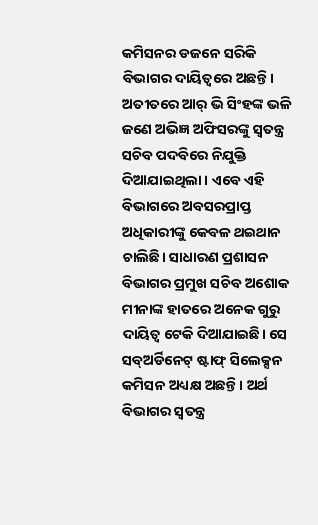କମିସନର ଡଜନେ ସରିକି ବିଭାଗର ଦାୟିତ୍ୱରେ ଅଛନ୍ତି। ଅତୀତରେ ଆର୍‌ ଭି ସିଂହଙ୍କ ଭଳି ଜଣେ ଅଭିଜ୍ଞ ଅଫିସରଙ୍କୁ ସ୍ୱତନ୍ତ୍ର ସଚିବ ପଦବିରେ ନିଯୁକ୍ତି ଦିଆଯାଇଥିଲା। ଏବେ ଏହି ବିଭାଗରେ ଅବସରପ୍ରାପ୍ତ ଅଧିକାରୀଙ୍କୁ କେବଳ ଥଇଥାନ ଚାଲିଛି। ସାଧାରଣ ପ୍ରଶାସନ ବିଭାଗର ପ୍ରମୁଖ ସଚିବ ଅଶୋକ ମୀନାଙ୍କ ହାତରେ ଅନେକ ଗୁରୁ ଦାୟିତ୍ୱ ଟେକି ଦିଆଯାଇଛି। ସେ ସବ୍‌ଅର୍ଡିନେଟ୍‌ ଷ୍ଟାଫ୍‌ ସିଲେକ୍ସନ କମିସନ ଅଧ୍ୟକ୍ଷ ଅଛନ୍ତି। ଅର୍ଥ ବିଭାଗର ସ୍ୱତନ୍ତ୍ର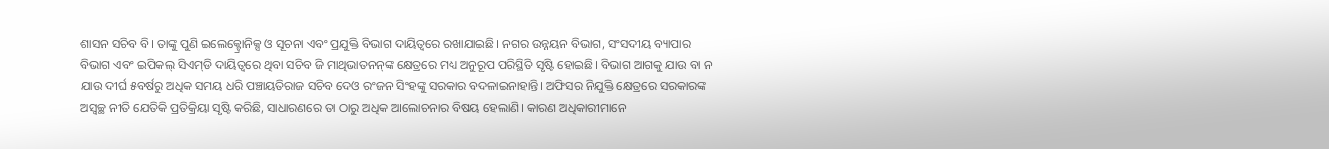ଶାସନ ସଚିବ ବି। ତାଙ୍କୁ ପୁଣି ଇଲେକ୍ଟ୍ରୋନିକ୍ସ ଓ ସୂଚନା ଏବଂ ପ୍ରଯୁକ୍ତି ବିଭାଗ ଦାୟିତ୍ୱରେ ରଖାଯାଇଛି। ନଗର ଉନ୍ନୟନ ବିଭାଗ, ସଂସଦୀୟ ବ୍ୟାପାର ବିଭାଗ ଏବଂ ଇପିକଲ୍‌ ସିଏମ୍‌ଡି ଦାୟିତ୍ୱରେ ଥିବା ସଚିବ ଜି ମାଥିଭାତନନ୍‌ଙ୍କ କ୍ଷେତ୍ରରେ ମଧ୍ୟ ଅନୁରୂପ ପରିସ୍ଥିତି ସୃଷ୍ଟି ହୋଇଛି। ବିଭାଗ ଆଗକୁ ଯାଉ ବା ନ ଯାଉ ଦୀର୍ଘ ୫ବର୍ଷରୁ ଅଧିକ ସମୟ ଧରି ପଞ୍ଚାୟତିରାଜ ସଚିବ ଦେଓ ରଂଜନ ସିଂହଙ୍କୁ ସରକାର ବଦଳାଇନାହାନ୍ତି। ଅଫିସର ନିଯୁକ୍ତି କ୍ଷେତ୍ରରେ ସରକାରଙ୍କ ଅସ୍ୱଚ୍ଛ ନୀତି ଯେତିକି ପ୍ରତିକ୍ରିୟା ସୃଷ୍ଟି କରିଛି, ସାଧାରଣରେ ତା ଠାରୁ ଅଧିକ ଆଲୋଚନାର ବିଷୟ ହେଲାଣି। କାରଣ ଅଧିକାରୀମାନେ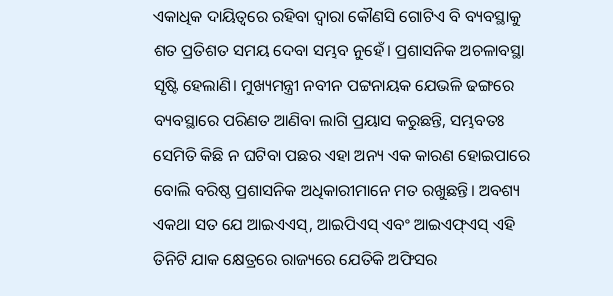ଏକାଧିକ ଦାୟିତ୍ୱରେ ରହିବା ଦ୍ୱାରା କୌଣସି ଗୋଟିଏ ବି ବ୍ୟବସ୍ଥାକୁ ଶତ ପ୍ରତିଶତ ସମୟ ଦେବା ସମ୍ଭବ ନୁହେଁ। ପ୍ରଶାସନିକ ଅଚଳାବସ୍ଥା ସୃଷ୍ଟି ହେଲାଣି। ମୁଖ୍ୟମନ୍ତ୍ରୀ ନବୀନ ପଟ୍ଟନାୟକ ଯେଭଳି ଢଙ୍ଗରେ ବ୍ୟବସ୍ଥାରେ ପରିଣତ ଆଣିବା ଲାଗି ପ୍ରୟାସ କରୁଛନ୍ତି, ସମ୍ଭବତଃ ସେମିତି କିଛି ନ ଘଟିବା ପଛର ଏହା ଅନ୍ୟ ଏକ କାରଣ ହୋଇପାରେ ବୋଲି ବରିଷ୍ଠ ପ୍ରଶାସନିକ ଅଧିକାରୀମାନେ ମତ ରଖୁଛନ୍ତି। ଅବଶ୍ୟ ଏକଥା ସତ ଯେ ଆଇଏଏସ୍‌, ଆଇପିଏସ୍‌ ଏବଂ ଆଇଏଫ୍‌ଏସ୍‌ ଏହି ତିନିଟି ଯାକ କ୍ଷେତ୍ରରେ ରାଜ୍ୟରେ ଯେତିକି ଅଫିସର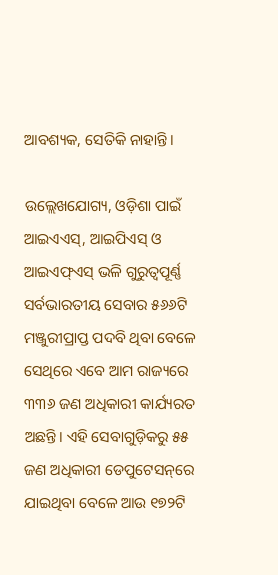ଆବଶ୍ୟକ, ସେତିକି ନାହାନ୍ତି।

ଉଲ୍ଲେଖଯୋଗ୍ୟ, ଓଡ଼ିଶା ପାଇଁ ଆଇଏଏସ୍‌, ଆଇପିଏସ୍‌ ଓ ଆଇଏଫ୍‌ଏସ୍‌ ଭଳି ଗୁରୁତ୍ୱପୂର୍ଣ୍ଣ ସର୍ବଭାରତୀୟ ସେବାର ୫୬୬ଟି ମଞ୍ଜୁରୀପ୍ରାପ୍ତ ପଦବି ଥିବା ବେଳେ ସେଥିରେ ଏବେ ଆମ ରାଜ୍ୟରେ ୩୩୬ ଜଣ ଅଧିକାରୀ କାର୍ଯ୍ୟରତ ଅଛନ୍ତି। ଏହି ସେବାଗୁଡ଼ିକରୁ ୫୫ ଜଣ ଅଧିକାରୀ ଡେପୁଟେସନ୍‌ରେ ଯାଇଥିବା ବେଳେ ଆଉ ୧୭୨ଟି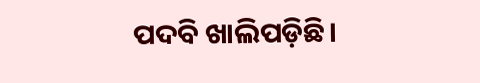ପଦବି ଖାଲିପଡ଼ିଛି।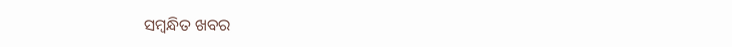ସମ୍ବନ୍ଧିତ ଖବର